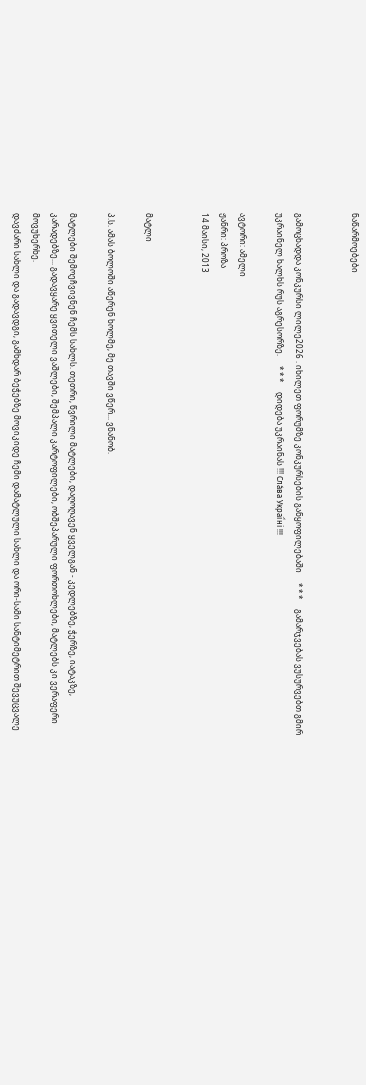ნაწარმოებები


გამოცხადდა კონკურსი ლილე2026 . იხილეთ ფორუმზე კონკურსების განყოფილებაში     * * *     გამარჯვებას ვუსურვებთ გმირ უკრაინელ ხალხს რუს აგრესორზე.     * * *     დიდება უკრაინას !!! Сла́ва Украї́ні !!!

ავტორი: ამელი
ჟანრი: პროზა
14 მაისი, 2013


მატლი

პ.ს. ამას ბოლოში აწერენ ხოლმე, მე თავში ვწერ... ვნანობ.

მატლები შემოეჩვივნენ ჩემს სახლს. თეთრი, წვრილი მატლები, დაღოღავენ ყველგან - კედლებზე, ჭერზე, იატაკზე, კარადებზე... გადავყარე ყვითელი ვაშლები, შემპალი კარტოფილები, ობშეპარული ფორთოხლები, მატლებს კი ვერაფერი მოვუხერხე.
დავძარი სახლი და გადავდგი, გამხდარ ბეჭებზე მოვიკიდე ჩემი დამატლული სახლი და ორი-სამი სანტიმეტრით შევუცვალე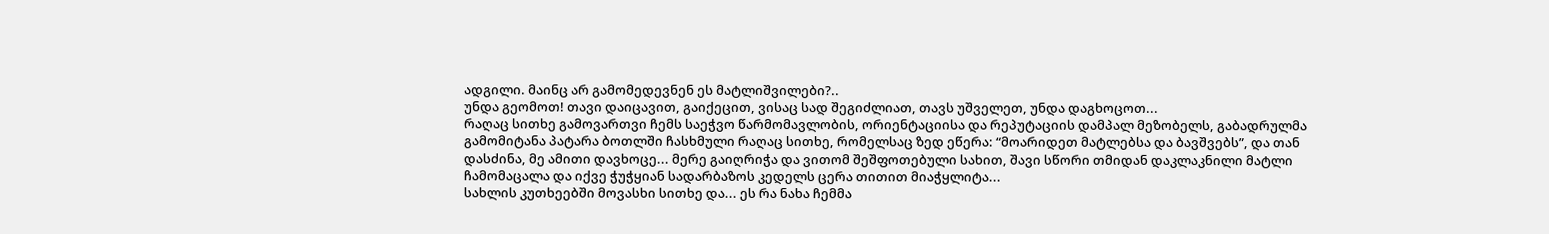ადგილი. მაინც არ გამომედევნენ ეს მატლიშვილები?..
უნდა გეომოთ! თავი დაიცავით, გაიქეცით, ვისაც სად შეგიძლიათ, თავს უშველეთ, უნდა დაგხოცოთ...
რაღაც სითხე გამოვართვი ჩემს საეჭვო წარმომავლობის, ორიენტაციისა და რეპუტაციის დამპალ მეზობელს, გაბადრულმა გამომიტანა პატარა ბოთლში ჩასხმული რაღაც სითხე, რომელსაც ზედ ეწერა: “მოარიდეთ მატლებსა და ბავშვებს”, და თან დასძინა, მე ამითი დავხოცე... მერე გაიღრიჭა და ვითომ შეშფოთებული სახით, შავი სწორი თმიდან დაკლაკნილი მატლი ჩამომაცალა და იქვე ჭუჭყიან სადარბაზოს კედელს ცერა თითით მიაჭყლიტა...
სახლის კუთხეებში მოვასხი სითხე და... ეს რა ნახა ჩემმა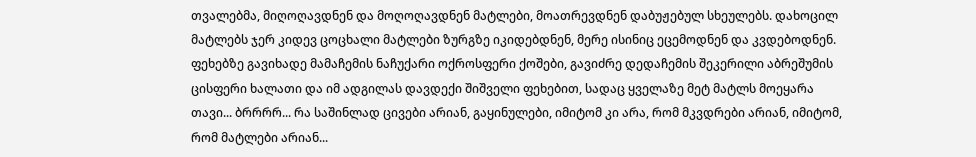თვალებმა, მიღოღავდნენ და მოღოღავდნენ მატლები, მოათრევდნენ დაბუჟებულ სხეულებს. დახოცილ მატლებს ჯერ კიდევ ცოცხალი მატლები ზურგზე იკიდებდნენ, მერე ისინიც ეცემოდნენ და კვდებოდნენ. ფეხებზე გავიხადე მამაჩემის ნაჩუქარი ოქროსფერი ქოშები, გავიძრე დედაჩემის შეკერილი აბრეშუმის ცისფერი ხალათი და იმ ადგილას დავდექი შიშველი ფეხებით, სადაც ყველაზე მეტ მატლს მოეყარა თავი... ბრრრრ... რა საშინლად ცივები არიან, გაყინულები, იმიტომ კი არა, რომ მკვდრები არიან, იმიტომ, რომ მატლები არიან...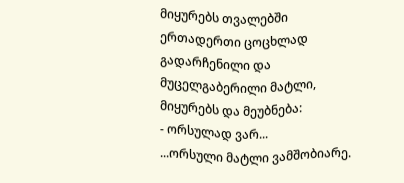მიყურებს თვალებში ერთადერთი ცოცხლად გადარჩენილი და მუცელგაბერილი მატლი, მიყურებს და მეუბნება:
- ორსულად ვარ...
...ორსული მატლი ვამშობიარე.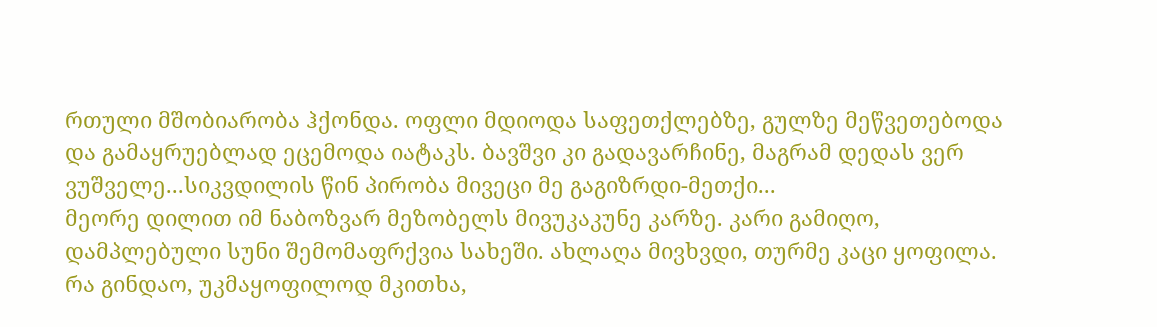რთული მშობიარობა ჰქონდა. ოფლი მდიოდა საფეთქლებზე, გულზე მეწვეთებოდა და გამაყრუებლად ეცემოდა იატაკს. ბავშვი კი გადავარჩინე, მაგრამ დედას ვერ ვუშველე...სიკვდილის წინ პირობა მივეცი მე გაგიზრდი-მეთქი...
მეორე დილით იმ ნაბოზვარ მეზობელს მივუკაკუნე კარზე. კარი გამიღო, დამპლებული სუნი შემომაფრქვია სახეში. ახლაღა მივხვდი, თურმე კაცი ყოფილა. რა გინდაო, უკმაყოფილოდ მკითხა,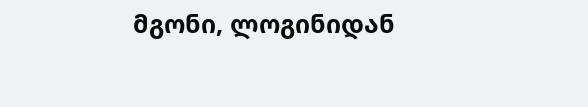მგონი, ლოგინიდან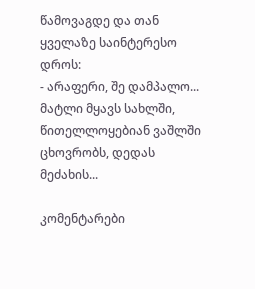წამოვაგდე და თან ყველაზე საინტერესო დროს:
- არაფერი, შე დამპალო... მატლი მყავს სახლში, წითელლოყებიან ვაშლში ცხოვრობს, დედას მეძახის...

კომენტარები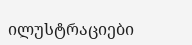ილუსტრაციები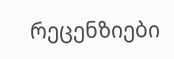რეცენზიები